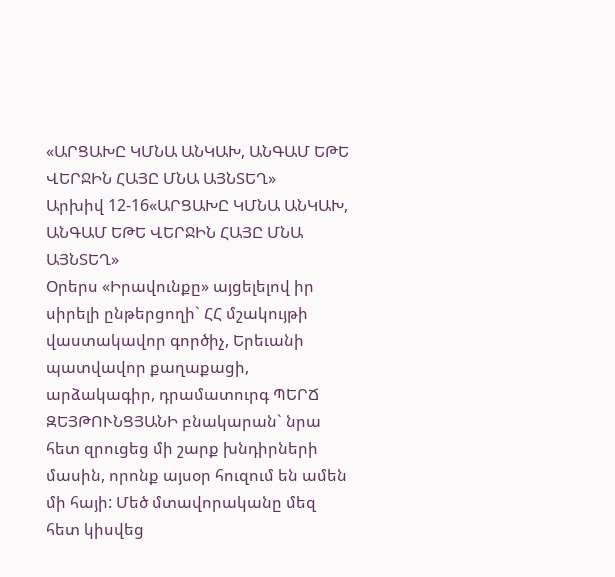«ԱՐՑԱԽԸ ԿՄՆԱ ԱՆԿԱԽ, ԱՆԳԱՄ ԵԹԵ ՎԵՐՋԻՆ ՀԱՅԸ ՄՆԱ ԱՅՆՏԵՂ»
Արխիվ 12-16«ԱՐՑԱԽԸ ԿՄՆԱ ԱՆԿԱԽ, ԱՆԳԱՄ ԵԹԵ ՎԵՐՋԻՆ ՀԱՅԸ ՄՆԱ ԱՅՆՏԵՂ»
Օրերս «Իրավունքը» այցելելով իր սիրելի ընթերցողի` ՀՀ մշակույթի վաստակավոր գործիչ, Երեւանի պատվավոր քաղաքացի, արձակագիր, դրամատուրգ ՊԵՐՃ ԶԵՅԹՈՒՆՑՅԱՆԻ բնակարան` նրա հետ զրուցեց մի շարք խնդիրների մասին, որոնք այսօր հուզում են ամեն մի հայի: Մեծ մտավորականը մեզ հետ կիսվեց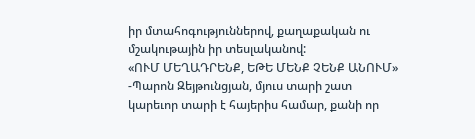իր մտահոգություններով, քաղաքական ու մշակութային իր տեսլականով:
«ՈՒՄ ՄԵՂԱԴՐԵՆՔ, ԵԹԵ ՄԵՆՔ ՉԵՆՔ ԱՆՈՒՄ»
-Պարոն Զեյթունցյան, մյուս տարի շատ կարեւոր տարի է հայերիս համար, քանի որ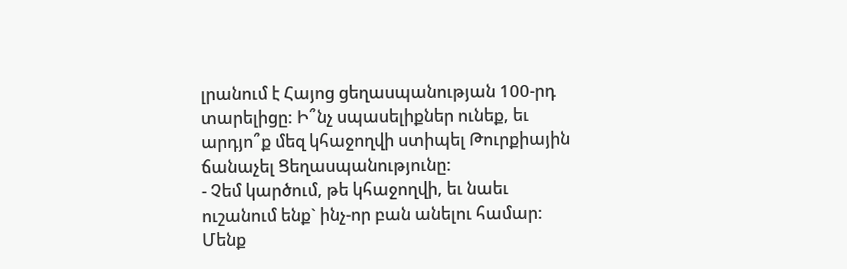լրանում է Հայոց ցեղասպանության 100-րդ տարելիցը: Ի՞նչ սպասելիքներ ունեք, եւ արդյո՞ք մեզ կհաջողվի ստիպել Թուրքիային ճանաչել Ցեղասպանությունը:
- Չեմ կարծում, թե կհաջողվի, եւ նաեւ ուշանում ենք` ինչ-որ բան անելու համար: Մենք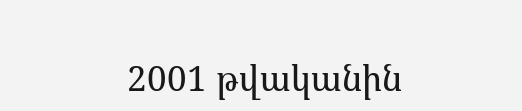2001 թվականին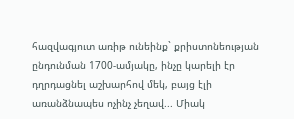հազվագյուտ առիթ ունեինք` քրիստոնեության ընդունման 1700-ամյակը, ինչը կարելի էր դղրդացնել աշխարհով մեկ, բայց էլի առանձնապես ոչինչ չեղավ... Միակ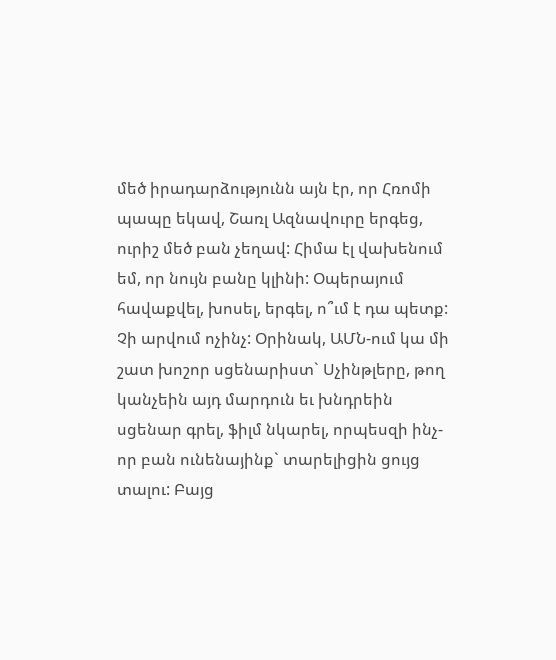մեծ իրադարձությունն այն էր, որ Հռոմի պապը եկավ, Շառլ Ազնավուրը երգեց, ուրիշ մեծ բան չեղավ: Հիմա էլ վախենում եմ, որ նույն բանը կլինի: Օպերայում հավաքվել, խոսել, երգել, ո՞ւմ է դա պետք: Չի արվում ոչինչ: Օրինակ, ԱՄՆ-ում կա մի շատ խոշոր սցենարիստ` Սչինթլերը, թող կանչեին այդ մարդուն եւ խնդրեին սցենար գրել, ֆիլմ նկարել, որպեսզի ինչ-որ բան ունենայինք` տարելիցին ցույց տալու: Բայց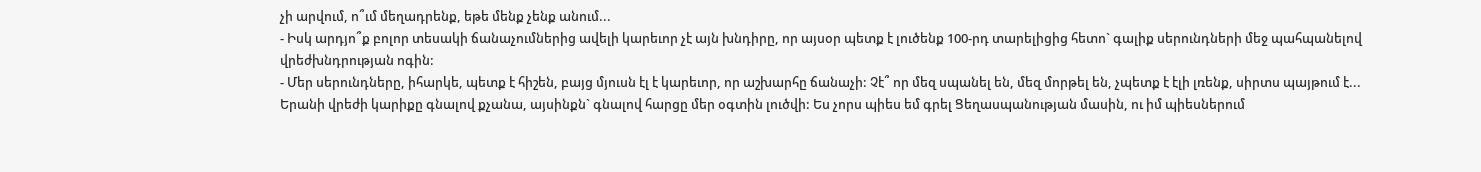չի արվում, ո՞ւմ մեղադրենք, եթե մենք չենք անում...
- Իսկ արդյո՞ք բոլոր տեսակի ճանաչումներից ավելի կարեւոր չէ այն խնդիրը, որ այսօր պետք է լուծենք 100-րդ տարելիցից հետո` գալիք սերունդների մեջ պահպանելով վրեժխնդրության ոգին:
- Մեր սերունդները, իհարկե, պետք է հիշեն, բայց մյուսն էլ է կարեւոր, որ աշխարհը ճանաչի: Չէ՞ որ մեզ սպանել են, մեզ մորթել են, չպետք է էլի լռենք, սիրտս պայթում է... Երանի վրեժի կարիքը գնալով քչանա, այսինքն` գնալով հարցը մեր օգտին լուծվի: Ես չորս պիես եմ գրել Ցեղասպանության մասին, ու իմ պիեսներում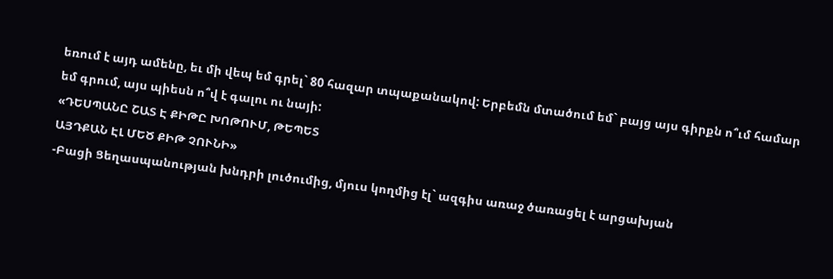եռում է այդ ամենը, եւ մի վեպ եմ գրել` 80 հազար տպաքանակով: Երբեմն մտածում եմ` բայց այս գիրքն ո՞ւմ համար եմ գրում, այս պիեսն ո՞վ է գալու ու նայի:
«ԴԵՍՊԱՆԸ ՇԱՏ Է ՔԻԹԸ ԽՈԹՈՒՄ, ԹԵՊԵՏ
ԱՅԴՔԱՆ ԷԼ ՄԵԾ ՔԻԹ ՉՈՒՆԻ»
-Բացի Ցեղասպանության խնդրի լուծումից, մյուս կողմից էլ` ազգիս առաջ ծառացել է արցախյան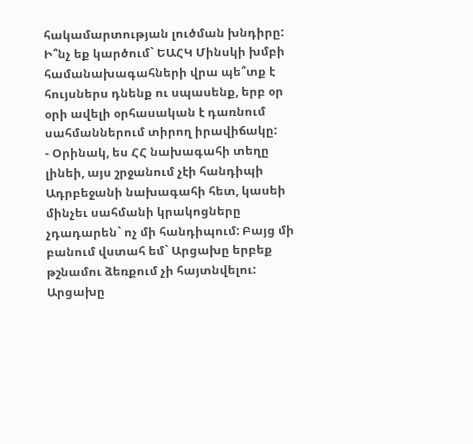հակամարտության լուծման խնդիրը: Ի՞նչ եք կարծում` ԵԱՀԿ Մինսկի խմբի համանախագահների վրա պե՞տք է հույսներս դնենք ու սպասենք, երբ օր օրի ավելի օրհասական է դառնում սահմաններում տիրող իրավիճակը:
- Օրինակ, ես ՀՀ նախագահի տեղը լինեի, այս շրջանում չէի հանդիպի Ադրբեջանի նախագահի հետ, կասեի մինչեւ սահմանի կրակոցները չդադարեն` ոչ մի հանդիպում: Բայց մի բանում վստահ եմ` Արցախը երբեք թշնամու ձեռքում չի հայտնվելու: Արցախը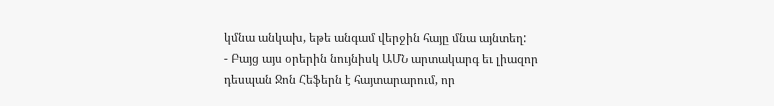կմնա անկախ, եթե անգամ վերջին հայը մնա այնտեղ:
- Բայց այս օրերին նույնիսկ ԱՄՆ արտակարգ եւ լիազոր դեսպան Ջոն Հեֆերն է հայտարարում, որ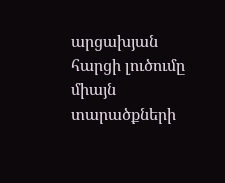արցախյան հարցի լուծումը միայն տարածքների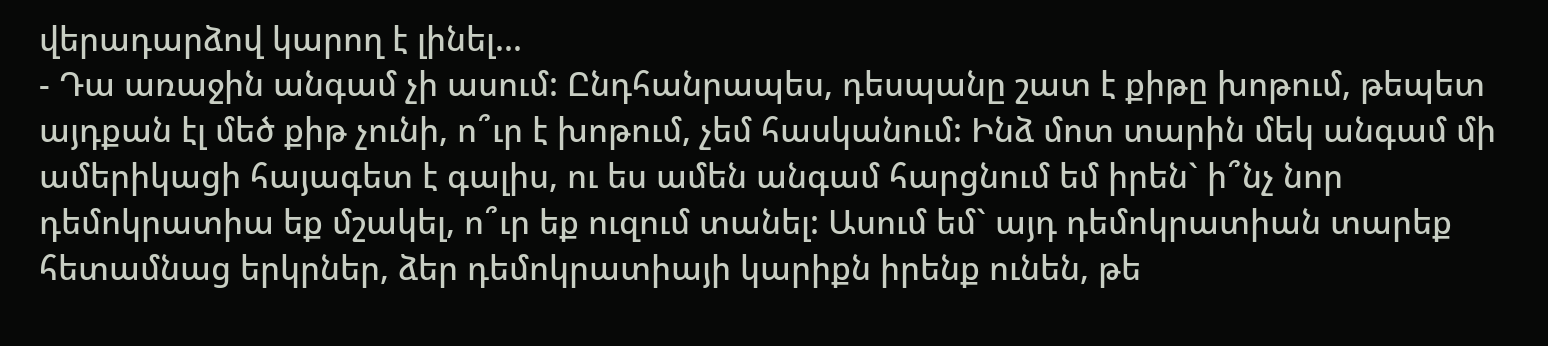վերադարձով կարող է լինել...
- Դա առաջին անգամ չի ասում: Ընդհանրապես, դեսպանը շատ է քիթը խոթում, թեպետ այդքան էլ մեծ քիթ չունի, ո՞ւր է խոթում, չեմ հասկանում: Ինձ մոտ տարին մեկ անգամ մի ամերիկացի հայագետ է գալիս, ու ես ամեն անգամ հարցնում եմ իրեն` ի՞նչ նոր դեմոկրատիա եք մշակել, ո՞ւր եք ուզում տանել: Ասում եմ` այդ դեմոկրատիան տարեք հետամնաց երկրներ, ձեր դեմոկրատիայի կարիքն իրենք ունեն, թե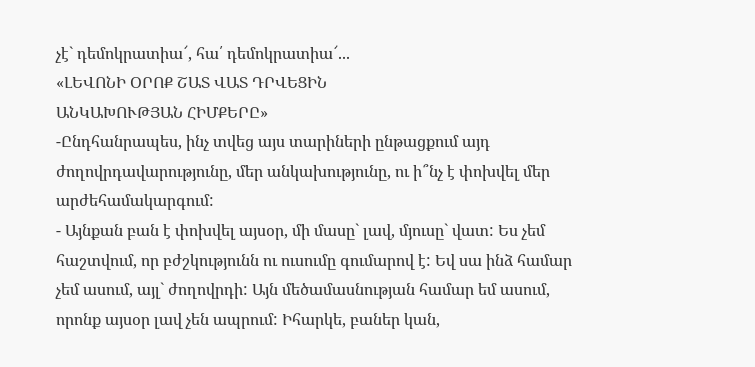չէ` դեմոկրատիա՜, հա՛ դեմոկրատիա՜...
«ԼԵՎՈՆԻ ՕՐՈՔ ՇԱՏ ՎԱՏ ԴՐՎԵՑԻՆ
ԱՆԿԱԽՈՒԹՅԱՆ ՀԻՄՔԵՐԸ»
-Ընդհանրապես, ինչ տվեց այս տարիների ընթացքում այդ ժողովրդավարությունը, մեր անկախությունը, ու ի՞նչ է փոխվել մեր արժեհամակարգում:
- Այնքան բան է փոխվել այսօր, մի մասը` լավ, մյուսը` վատ: Ես չեմ հաշտվում, որ բժշկությունն ու ուսումը գումարով է: Եվ սա ինձ համար չեմ ասում, այլ` ժողովրդի: Այն մեծամասնության համար եմ ասում, որոնք այսօր լավ չեն ապրում: Իհարկե, բաներ կան,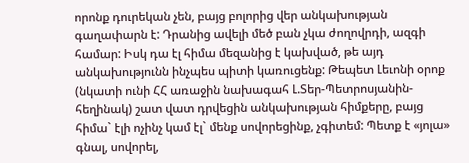որոնք դուրեկան չեն, բայց բոլորից վեր անկախության գաղափարն է: Դրանից ավելի մեծ բան չկա ժողովրդի, ազգի համար: Իսկ դա էլ հիմա մեզանից է կախված, թե այդ անկախությունն ինչպես պիտի կառուցենք: Թեպետ Լեւոնի օրոք (նկատի ունի ՀՀ առաջին նախագահ Լ.Տեր-Պետրոսյանին-հեղինակ) շատ վատ դրվեցին անկախության հիմքերը, բայց հիմա` էլի ոչինչ կամ էլ` մենք սովորեցինք, չգիտեմ: Պետք է «յոլա» գնալ, սովորել,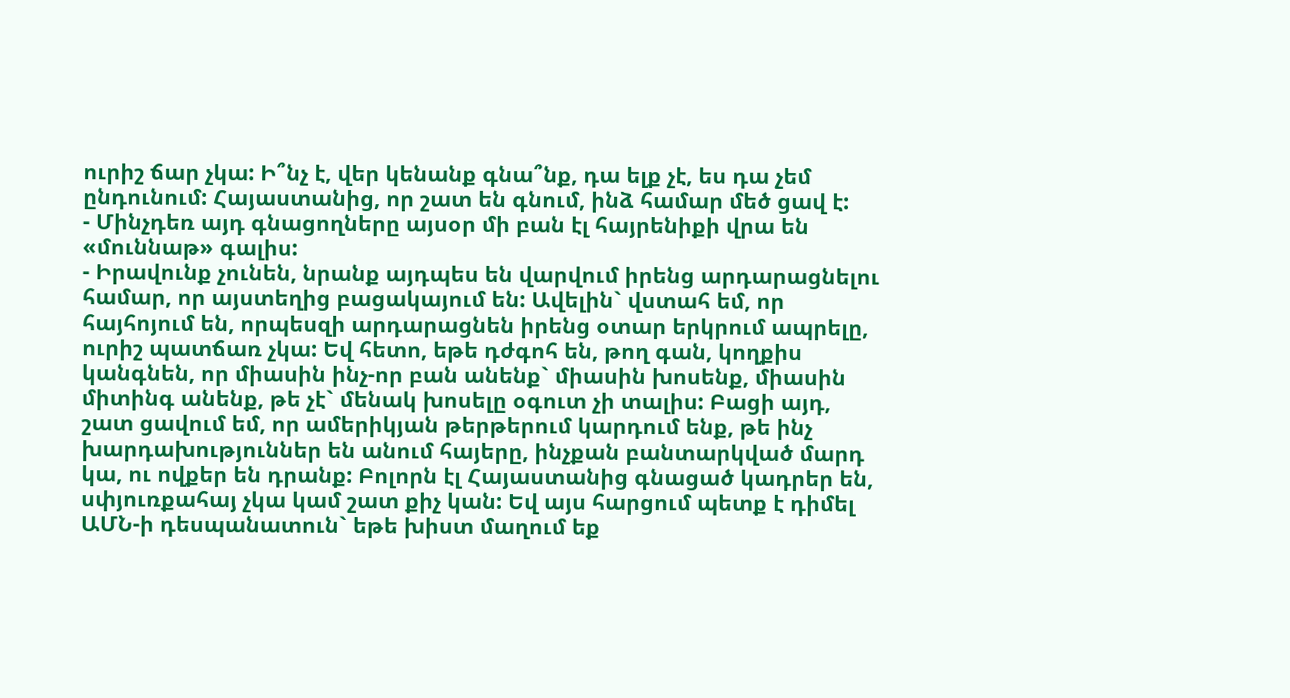ուրիշ ճար չկա: Ի՞նչ է, վեր կենանք գնա՞նք, դա ելք չէ, ես դա չեմ ընդունում: Հայաստանից, որ շատ են գնում, ինձ համար մեծ ցավ է:
- Մինչդեռ այդ գնացողները այսօր մի բան էլ հայրենիքի վրա են «մուննաթ» գալիս:
- Իրավունք չունեն, նրանք այդպես են վարվում իրենց արդարացնելու համար, որ այստեղից բացակայում են: Ավելին` վստահ եմ, որ հայհոյում են, որպեսզի արդարացնեն իրենց օտար երկրում ապրելը, ուրիշ պատճառ չկա: Եվ հետո, եթե դժգոհ են, թող գան, կողքիս կանգնեն, որ միասին ինչ-որ բան անենք` միասին խոսենք, միասին միտինգ անենք, թե չէ` մենակ խոսելը օգուտ չի տալիս: Բացի այդ, շատ ցավում եմ, որ ամերիկյան թերթերում կարդում ենք, թե ինչ խարդախություններ են անում հայերը, ինչքան բանտարկված մարդ կա, ու ովքեր են դրանք: Բոլորն էլ Հայաստանից գնացած կադրեր են, սփյուռքահայ չկա կամ շատ քիչ կան: Եվ այս հարցում պետք է դիմել ԱՄՆ-ի դեսպանատուն` եթե խիստ մաղում եք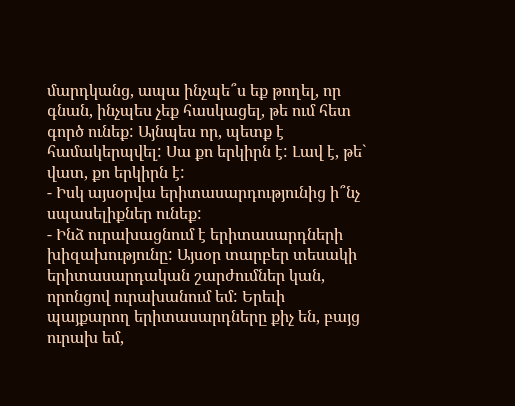մարդկանց, ապա ինչպե՞ս եք թողել, որ գնան, ինչպես չեք հասկացել, թե ում հետ գործ ունեք: Այնպես որ, պետք է համակերպվել: Սա քո երկիրն է: Լավ է, թե` վատ, քո երկիրն է:
- Իսկ այսօրվա երիտասարդությունից ի՞նչ սպասելիքներ ունեք:
- Ինձ ուրախացնում է երիտասարդների խիզախությունը: Այսօր տարբեր տեսակի երիտասարդական շարժումներ կան, որոնցով ուրախանում եմ: Երեւի պայքարող երիտասարդները քիչ են, բայց ուրախ եմ,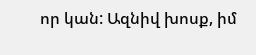որ կան: Ազնիվ խոսք, իմ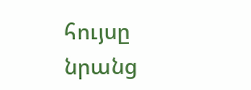հույսը նրանց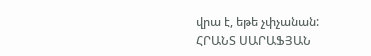վրա է, եթե չփչանան:
ՀՐԱՆՏ ՍԱՐԱՖՅԱՆ